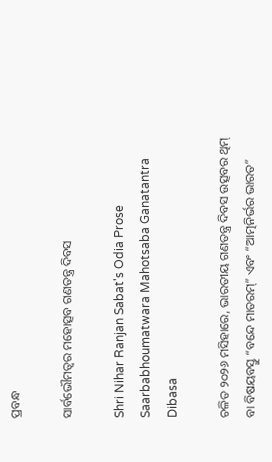ପ୍ରବନ୍ଧ

ସାର୍ବଭୌମତ୍ୱର ମହୋତ୍ସବ ଗଣତନ୍ତ୍ର ଦିବସ

Shri Nihar Ranjan Sabat's Odia Prose Saarbabhoumatwara Mahotsaba Ganatantra Dibasa

ଚଳିତ ୨୦୨୬ ମସିହାରେ, ଭାରତୀୟ ଗଣତନ୍ତ୍ର ଦିବସ ଉତ୍ସବର ଥିମ୍ ବା ବିଷୟବସ୍ତୁ “ବନ୍ଦେ ମାତରମ୍” ଏବଂ “ଆତ୍ମନିର୍ଭର ଭାରତ”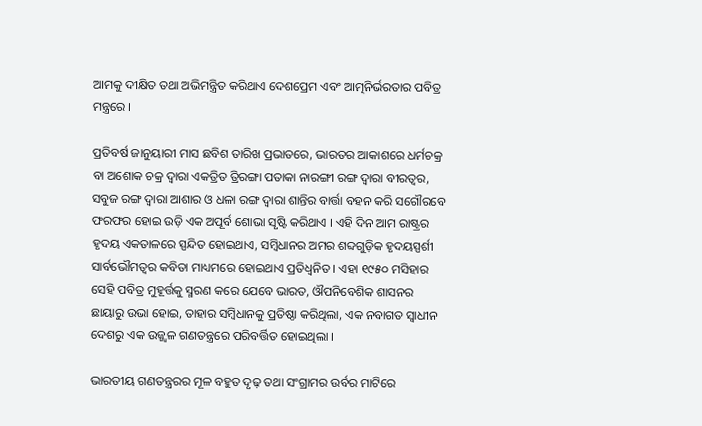ଆମକୁ ଦୀକ୍ଷିତ ତଥା ଅଭିମନ୍ତ୍ରିତ କରିଥାଏ ଦେଶପ୍ରେମ ଏବଂ ଆତ୍ମନିର୍ଭରତାର ପବିତ୍ର ମନ୍ତ୍ରରେ ।

ପ୍ରତିବର୍ଷ ଜାନୁୟାରୀ ମାସ ଛବିଶ ତାରିଖ ପ୍ରଭାତରେ, ଭାରତର ଆକାଶରେ ଧର୍ମଚକ୍ର ବା ଅଶୋକ ଚକ୍ର ଦ୍ୱାରା ଏକତ୍ରିତ ତ୍ରିରଙ୍ଗା ପତାକା ନାରଙ୍ଗୀ ରଙ୍ଗ ଦ୍ୱାରା ବୀରତ୍ୱର, ସବୁଜ ରଙ୍ଗ ଦ୍ୱାରା ଆଶାର ଓ ଧଳା ରଙ୍ଗ ଦ୍ୱାରା ଶାନ୍ତିର ବାର୍ତ୍ତା ବହନ କରି ସଗୌରବେ ଫରଫର ହୋଇ ଉଡ଼ି ଏକ ଅପୂର୍ବ ଶୋଭା ସୃଷ୍ଟି କରିଥାଏ । ଏହି ଦିନ ଆମ ରାଷ୍ଟ୍ରର ହୃଦୟ ଏକତାଳରେ ସ୍ପନ୍ଦିତ ହୋଇଥାଏ, ସମ୍ବିଧାନର ଅମର ଶବ୍ଦଗୁଡ଼ିକ ହୃଦୟସ୍ପର୍ଶୀ ସାର୍ବଭୌମତ୍ୱର କବିତା ମାଧ୍ୟମରେ ହୋଇଥାଏ ପ୍ରତିଧ୍ୱନିତ । ଏହା ୧୯୫୦ ମସିହାର ସେହି ପବିତ୍ର ମୁହୂର୍ତ୍ତକୁ ସ୍ମରଣ କରେ ଯେବେ ଭାରତ, ଔପନିବେଶିକ ଶାସନର ଛାୟାରୁ ଉଭା ହୋଇ, ତାହାର ସମ୍ବିଧାନକୁ ପ୍ରତିଷ୍ଠା କରିଥିଲା, ଏକ ନବାଗତ ସ୍ୱାଧୀନ ଦେଶରୁ ଏକ ଉଜ୍ଜ୍ୱଳ ଗଣତନ୍ତ୍ରରେ ପରିବର୍ତ୍ତିତ ହୋଇଥିଲା ।

ଭାରତୀୟ ଗଣତନ୍ତ୍ରରର ମୂଳ ବହୁତ ଦୃଢ଼ ତଥା ସଂଗ୍ରାମର ଉର୍ବର ମାଟିରେ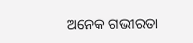ଅନେକ ଗଭୀରତା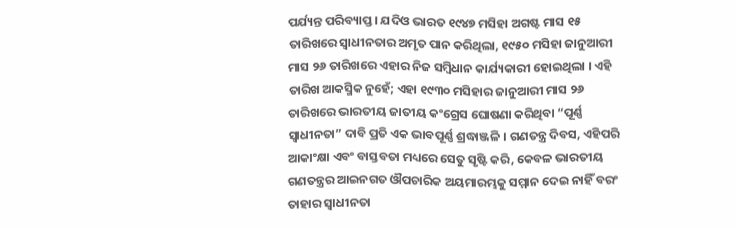ପର୍ଯ୍ୟନ୍ତ ପରିବ୍ୟାପ୍ତ । ଯଦିଓ ଭାରତ ୧୯୪୭ ମସିହା ଅଗଷ୍ଟ ମାସ ୧୫ ତାରିଖରେ ସ୍ୱାଧୀନତାର ଅମୃତ ପାନ କରିଥିଲା, ୧୯୫୦ ମସିହା ଜାନୁଆରୀ ମାସ ୨୬ ତାରିଖରେ ଏହାର ନିଜ ସମ୍ବିଧାନ କାର୍ଯ୍ୟକାରୀ ହୋଇଥିଲା । ଏହି ତାରିଖ ଆକସ୍ମିକ ନୁହେଁ; ଏହା ୧୯୩୦ ମସିହାର ଜାନୁଆରୀ ମାସ ୨୬ ତାରିଖରେ ଭାରତୀୟ ଜାତୀୟ କଂଗ୍ରେସ ଘୋଷଣା କରିଥିବା “ପୂର୍ଣ୍ଣ ସ୍ୱାଧୀନତା” ଦାବି ପ୍ରତି ଏକ ଭାବପୂର୍ଣ୍ଣ ଶ୍ରଦ୍ଧାଞ୍ଜଳି । ଗଣତନ୍ତ୍ର ଦିବସ, ଏହିପରି ଆକାଂକ୍ଷା ଏବଂ ବାସ୍ତବତା ମଧ୍ୟରେ ସେତୁ ସୃଷ୍ଟି କରି, କେବଳ ଭାରତୀୟ ଗଣତନ୍ତ୍ରର ଆଇନଗତ ଔପଚାରିକ ଅୟମାରମ୍ଭକୁ ସମ୍ମାନ ଦେଇ ନାହିଁ ବରଂ ତାହାର ସ୍ୱାଧୀନତା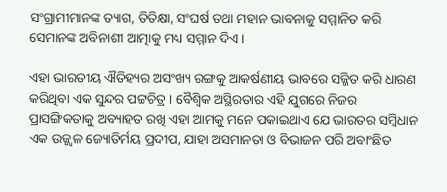ସଂଗ୍ରାମୀମାନଙ୍କ ତ୍ୟାଗ, ତିତିକ୍ଷା, ସଂଘର୍ଷ ତଥା ମହାନ ଭାବନାକୁ ସମ୍ମାନିତ କରି ସେମାନଙ୍କ ଅବିନାଶୀ ଆତ୍ମାକୁ ମଧ୍ୟ ସମ୍ମାନ ଦିଏ ।

ଏହା ଭାରତୀୟ ଐତିହ୍ୟର ଅସଂଖ୍ୟ ରଙ୍ଗକୁ ଆକର୍ଷଣୀୟ ଭାବରେ ସଜ୍ଜିତ କରି ଧାରଣ କରିଥିବା ଏକ ସୁନ୍ଦର ପଟ୍ଟଚିତ୍ର । ବୈଶ୍ଵିକ ଅସ୍ଥିରତାର ଏହି ଯୁଗରେ ନିଜର ପ୍ରାସଙ୍ଗିକତାକୁ ଅବ୍ୟାହତ ରଖି ଏହା ଆମକୁ ମନେ ପକାଇଥାଏ ଯେ ଭାରତର ସମ୍ବିଧାନ ଏକ ଉଜ୍ଜ୍ୱଳ ଜ୍ୟୋତିର୍ମୟ ପ୍ରଦୀପ, ଯାହା ଅସମାନତା ଓ ବିଭାଜନ ପରି ଅବାଂଛିତ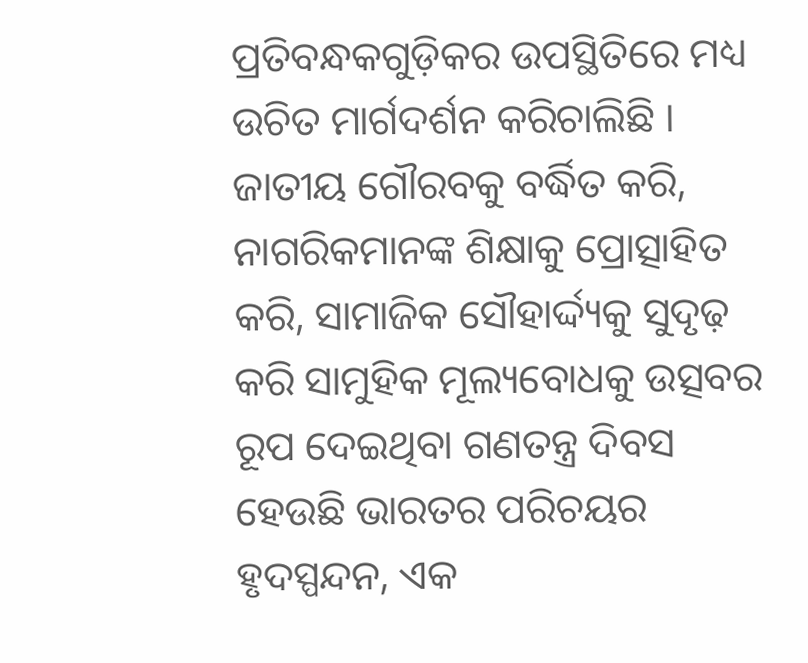ପ୍ରତିବନ୍ଧକଗୁଡ଼ିକର ଉପସ୍ଥିତିରେ ମଧ୍ୟ ଉଚିତ ମାର୍ଗଦର୍ଶନ କରିଚାଲିଛି । ଜାତୀୟ ଗୌରବକୁ ବର୍ଦ୍ଧିତ କରି, ନାଗରିକମାନଙ୍କ ଶିକ୍ଷାକୁ ପ୍ରୋତ୍ସାହିତ କରି, ସାମାଜିକ ସୌହାର୍ଦ୍ଦ୍ୟକୁ ସୁଦୃଢ଼ କରି ସାମୁହିକ ମୂଲ୍ୟବୋଧକୁ ଉତ୍ସବର ରୂପ ଦେଇଥିବା ଗଣତନ୍ତ୍ର ଦିବସ ହେଉଛି ଭାରତର ପରିଚୟର ହୃଦସ୍ପନ୍ଦନ, ଏକ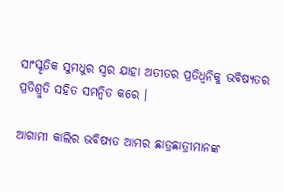ସାଂସ୍କୃତିକ ସୁମଧୁର ସ୍ୱର ଯାହା ଅତୀତର ପ୍ରତିଧ୍ୱନିକୁ ଭବିଷ୍ୟତର ପ୍ରତିଶ୍ରୁତି ସହିତ ସମନ୍ୱିତ କରେ ।

ଆଗାମୀ କାଲିର ଭବିଷ୍ୟତ ଆମର ଛାତ୍ରଛାତ୍ରୀମାନଙ୍କ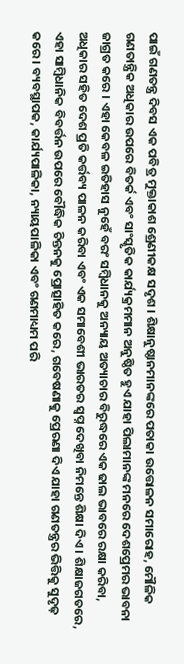ପାଇଁ ଗଣତନ୍ତ୍ର ଦିବସ ଏକ ପବିତ୍ର ମୁକ୍ତାକାଶ ଶ୍ରେଣୀକକ୍ଷ ସଦୃଶ । ଶିକ୍ଷାନୁଷ୍ଠାନମାନଙ୍କରେ ପତାକା ଉତ୍ତୋଳନ ସମାରୋହ, ମୌଳିକ ଗଣତାନ୍ତ୍ରିକ ଅଧିକାର ଉପରେ ବିତର୍କ ଏବଂ ସାଂସ୍କୃତିକ କାର୍ଯ୍ୟକ୍ରମମାନ ଅନୁଷ୍ଠିତ ହୁଏ ଯାହା ପିଲାମାନଙ୍କ ମନରେ ଦେଶପ୍ରେମର ଭାବନା ଜାଗ୍ରତ କରେ । ଏହା କେବଳ ଇତିହାସ ନୁହେଁ ବରଂ ସମ୍ବିଧାନକୁ ଅନ୍ୟାୟ ଅତ୍ୟାଚାର ବିରୁଦ୍ଧରେ ଏକ ଢାଲ ଭାବରେ ରକ୍ଷା କରିବା, ଅଧିକାର ସହିତ ଦେଶ ପ୍ରତି କର୍ତ୍ତବ୍ୟ ପାଳନ କରିବା ଏବଂ ଏକ ସମାବେଶୀ ଭାରତର ସ୍ୱପ୍ନ ଦେଖିବା ନିମନ୍ତେ ଶିକ୍ଷା ଦିଏ । ଶିକ୍ଷାଜଗତରେ, ଏହା ସାମ୍ବିଧାନିକ ବିବର୍ତ୍ତନ ଉପରେ ବୌଦ୍ଧିକ ଚିନ୍ତନକୁ ପ୍ରୋତ୍ସାହିତ କରେ, ଗବେଷଣାକୁ ପ୍ରେରଣା ଦିଏ ଯାହା ଗଣତନ୍ତ୍ରର ଭିତ୍ତିକୁ ସୁଦୃଢ଼ କରେ । ବ୍ୟବସ୍ଥାପକ, କାର୍ଯ୍ୟପାଳିକା, ନ୍ୟାୟପାଳିକା ଏବଂ ଗଣମାଧ୍ୟମ ପରି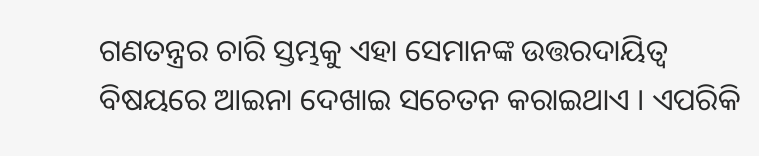ଗଣତନ୍ତ୍ରର ଚାରି ସ୍ତମ୍ଭକୁ ଏହା ସେମାନଙ୍କ ଉତ୍ତରଦାୟିତ୍ୱ ବିଷୟରେ ଆଇନା ଦେଖାଇ ସଚେତନ କରାଇଥାଏ । ଏପରିକି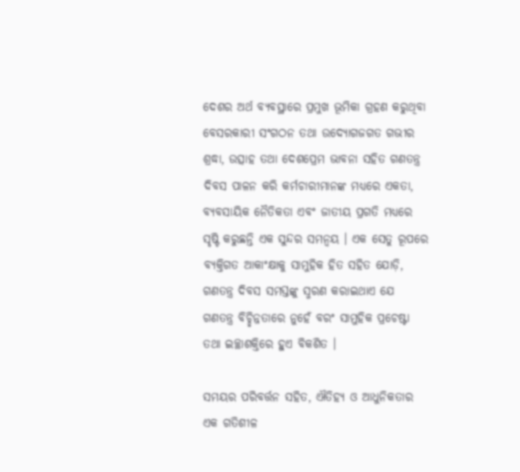ଦେଶର ଅର୍ଥ ବ୍ୟବସ୍ଥାରେ ପ୍ରମୁଖ ଭୂମିକା ଗ୍ରହଣ କରୁଥିବା ବେସରକାରୀ ସଂଗଠନ ତଥା ଉଦ୍ୟୋଗଜଗତ ଗଭୀର ଶ୍ରଦ୍ଧା, ଉତ୍ସାହ ତଥା ଦେଶପ୍ରେମ ଭାବନା ସହିତ ଗଣତନ୍ତ୍ର ଦିବସ ପାଳନ କରି କର୍ମଚାରୀମାନଙ୍କ ମଧ୍ୟରେ ଏକତା, ବ୍ୟବସାୟିକ ନୈତିକତା ଏବଂ ଜାତୀୟ ପ୍ରଗତି ମଧ୍ୟରେ ସୃଷ୍ଟି କରୁଛନ୍ତି ଏକ ସୁନ୍ଦର ସମନ୍ୱୟ । ଏକ ସେତୁ ରୂପରେ ବ୍ୟକ୍ତିଗତ ଆକାଂକ୍ଷାକୁ ସାମୁହିକ ହିତ ସହିତ ଯୋଡ଼ି, ଗଣତନ୍ତ୍ର ଦିବସ ସମସ୍ତଙ୍କୁ ସ୍ମରଣ କରାଇଥାଏ ଯେ ଗଣତନ୍ତ୍ର ବିଚ୍ଛିନ୍ନତାରେ ନୁହେଁ ବରଂ ସାମୁହିକ ପ୍ରଚେଷ୍ଟା ତଥା ଇଚ୍ଛାଶକ୍ତିରେ ହୁଏ ବିକଶିତ ।

ସମୟର ପରିବର୍ତ୍ତନ ସହିତ, ଐତିହ୍ୟ ଓ ଆଧୁନିକତାର ଏକ ଗତିଶୀଳ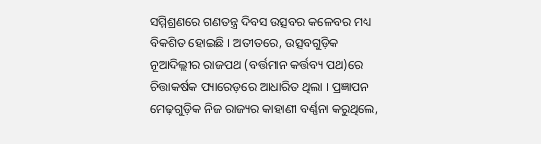ସମ୍ମିଶ୍ରଣରେ ଗଣତନ୍ତ୍ର ଦିବସ ଉତ୍ସବର କଳେବର ମଧ୍ୟ ବିକଶିତ ହୋଇଛି । ଅତୀତରେ, ଉତ୍ସବଗୁଡ଼ିକ ନୂଆଦିଲ୍ଲୀର ରାଜପଥ (ବର୍ତ୍ତମାନ କର୍ତ୍ତବ୍ୟ ପଥ)ରେ ଚିତ୍ତାକର୍ଷକ ପ୍ୟାରେଡ଼ରେ ଆଧାରିତ ଥିଲା । ପ୍ରଜ୍ଞାପନ ମେଢ଼ଗୁଡ଼ିକ ନିଜ ରାଜ୍ୟର କାହାଣୀ ବର୍ଣ୍ଣନା କରୁଥିଲେ,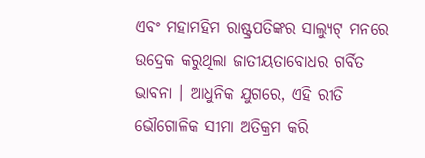ଏବଂ ମହାମହିମ ରାଷ୍ଟ୍ରପତିଙ୍କର ସାଲ୍ୟୁଟ୍ ମନରେ ଉଦ୍ରେକ କରୁଥିଲା ଜାତୀୟତାବୋଧର ଗର୍ବିତ ଭାବନା । ଆଧୁନିକ ଯୁଗରେ, ଏହି ରୀତି ଭୌଗୋଳିକ ସୀମା ଅତିକ୍ରମ କରି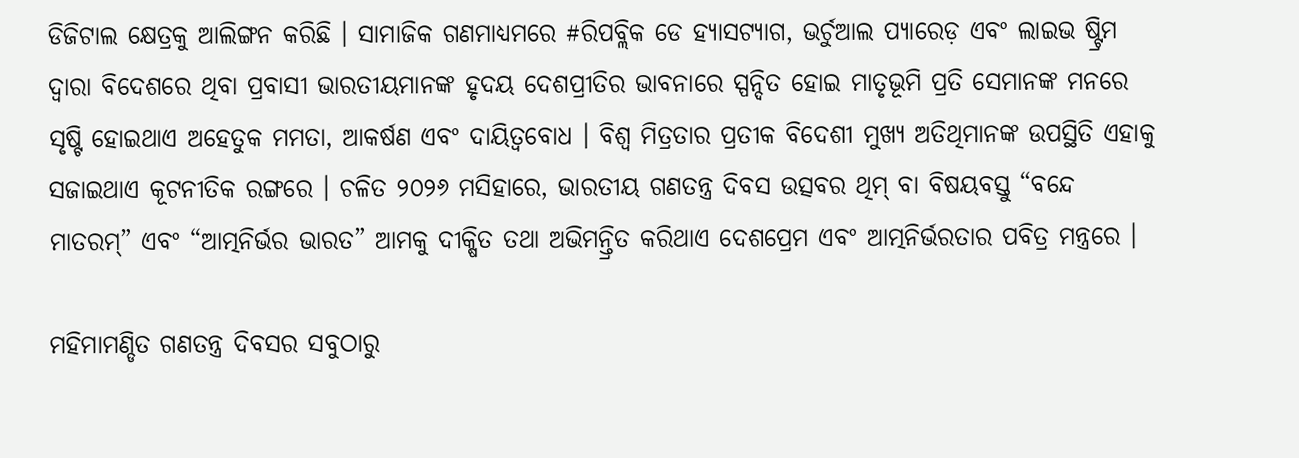ଡିଜିଟାଲ କ୍ଷେତ୍ରକୁ ଆଲିଙ୍ଗନ କରିଛି । ସାମାଜିକ ଗଣମାଧ୍ୟମରେ #ରିପବ୍ଲିକ ଡେ ହ୍ୟାସଟ୍ୟାଗ, ଭର୍ଚୁଆଲ ପ୍ୟାରେଡ଼ ଏବଂ ଲାଇଭ ଷ୍ଟ୍ରିମ ଦ୍ୱାରା ବିଦେଶରେ ଥିବା ପ୍ରବାସୀ ଭାରତୀୟମାନଙ୍କ ହୃଦୟ ଦେଶପ୍ରୀତିର ଭାବନାରେ ସ୍ପନ୍ଦିତ ହୋଇ ମାତୃଭୂମି ପ୍ରତି ସେମାନଙ୍କ ମନରେ ସୃଷ୍ଟି ହୋଇଥାଏ ଅହେତୁକ ମମତା, ଆକର୍ଷଣ ଏବଂ ଦାୟିତ୍ୱବୋଧ । ବିଶ୍ୱ ମିତ୍ରତାର ପ୍ରତୀକ ବିଦେଶୀ ମୁଖ୍ୟ ଅତିଥିମାନଙ୍କ ଉପସ୍ଥିତି ଏହାକୁ ସଜାଇଥାଏ କୂଟନୀତିକ ରଙ୍ଗରେ । ଚଳିତ ୨୦୨୬ ମସିହାରେ, ଭାରତୀୟ ଗଣତନ୍ତ୍ର ଦିବସ ଉତ୍ସବର ଥିମ୍ ବା ବିଷୟବସ୍ତୁ “ବନ୍ଦେ ମାତରମ୍” ଏବଂ “ଆତ୍ମନିର୍ଭର ଭାରତ” ଆମକୁ ଦୀକ୍ଷିତ ତଥା ଅଭିମନ୍ତ୍ରିତ କରିଥାଏ ଦେଶପ୍ରେମ ଏବଂ ଆତ୍ମନିର୍ଭରତାର ପବିତ୍ର ମନ୍ତ୍ରରେ ।

ମହିମାମଣ୍ଡିତ ଗଣତନ୍ତ୍ର ଦିବସର ସବୁଠାରୁ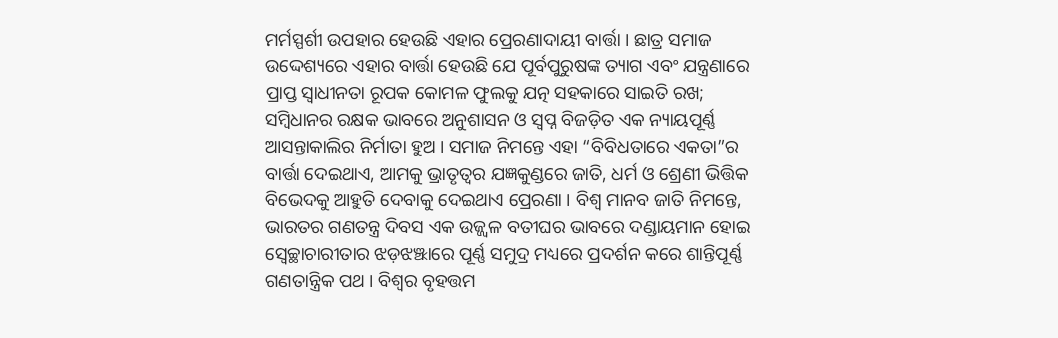ମର୍ମସ୍ପର୍ଶୀ ଉପହାର ହେଉଛି ଏହାର ପ୍ରେରଣାଦାୟୀ ବାର୍ତ୍ତା । ଛାତ୍ର ସମାଜ ଉଦ୍ଦେଶ୍ୟରେ ଏହାର ବାର୍ତ୍ତା ହେଉଛି ଯେ ପୂର୍ବପୁରୁଷଙ୍କ ତ୍ୟାଗ ଏବଂ ଯନ୍ତ୍ରଣାରେ ପ୍ରାପ୍ତ ସ୍ୱାଧୀନତା ରୂପକ କୋମଳ ଫୁଲକୁ ଯତ୍ନ ସହକାରେ ସାଇତି ରଖ; ସମ୍ବିଧାନର ରକ୍ଷକ ଭାବରେ ଅନୁଶାସନ ଓ ସ୍ୱପ୍ନ ବିଜଡ଼ିତ ଏକ ନ୍ୟାୟପୂର୍ଣ୍ଣ ଆସନ୍ତାକାଲିର ନିର୍ମାତା ହୁଅ । ସମାଜ ନିମନ୍ତେ ଏହା “ବିବିଧତାରେ ଏକତା”ର ବାର୍ତ୍ତା ଦେଇଥାଏ, ଆମକୁ ଭ୍ରାତୃତ୍ୱର ଯଜ୍ଞକୁଣ୍ଡରେ ଜାତି, ଧର୍ମ ଓ ଶ୍ରେଣୀ ଭିତ୍ତିକ ବିଭେଦକୁ ଆହୁତି ଦେବାକୁ ଦେଇଥାଏ ପ୍ରେରଣା । ବିଶ୍ୱ ମାନବ ଜାତି ନିମନ୍ତେ, ଭାରତର ଗଣତନ୍ତ୍ର ଦିବସ ଏକ ଉଜ୍ଜ୍ୱଳ ବତୀଘର ଭାବରେ ଦଣ୍ଡାୟମାନ ହୋଇ ସ୍ୱେଚ୍ଛାଚାରୀତାର ଝଡ଼ଝଞ୍ଝାରେ ପୂର୍ଣ୍ଣ ସମୁଦ୍ର ମଧ୍ୟରେ ପ୍ରଦର୍ଶନ କରେ ଶାନ୍ତିପୂର୍ଣ୍ଣ ଗଣତାନ୍ତ୍ରିକ ପଥ । ବିଶ୍ୱର ବୃହତ୍ତମ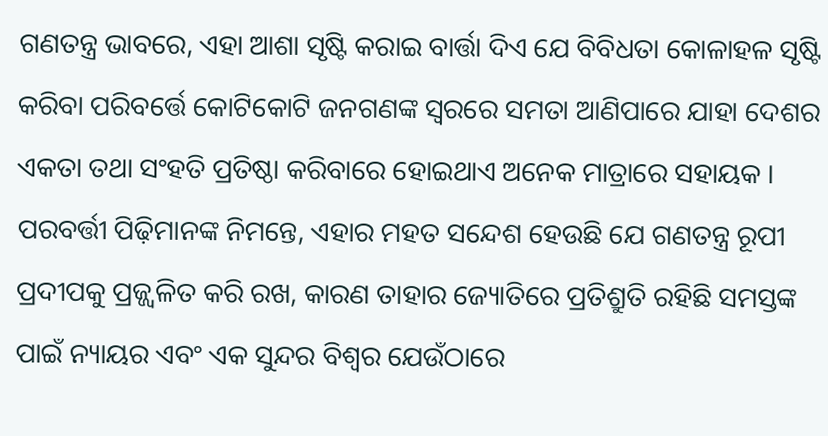ଗଣତନ୍ତ୍ର ଭାବରେ, ଏହା ଆଶା ସୃଷ୍ଟି କରାଇ ବାର୍ତ୍ତା ଦିଏ ଯେ ବିବିଧତା କୋଳାହଳ ସୃଷ୍ଟି କରିବା ପରିବର୍ତ୍ତେ କୋଟିକୋଟି ଜନଗଣଙ୍କ ସ୍ୱରରେ ସମତା ଆଣିପାରେ ଯାହା ଦେଶର ଏକତା ତଥା ସଂହତି ପ୍ରତିଷ୍ଠା କରିବାରେ ହୋଇଥାଏ ଅନେକ ମାତ୍ରାରେ ସହାୟକ । ପରବର୍ତ୍ତୀ ପିଢ଼ିମାନଙ୍କ ନିମନ୍ତେ, ଏହାର ମହତ ସନ୍ଦେଶ ହେଉଛି ଯେ ଗଣତନ୍ତ୍ର ରୂପୀ ପ୍ରଦୀପକୁ ପ୍ରଜ୍ଜ୍ଵଳିତ କରି ରଖ, କାରଣ ତାହାର ଜ୍ୟୋତିରେ ପ୍ରତିଶ୍ରୁତି ରହିଛି ସମସ୍ତଙ୍କ ପାଇଁ ନ୍ୟାୟର ଏବଂ ଏକ ସୁନ୍ଦର ବିଶ୍ୱର ଯେଉଁଠାରେ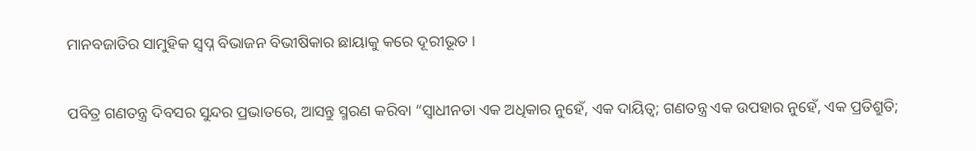ମାନବଜାତିର ସାମୁହିକ ସ୍ୱପ୍ନ ବିଭାଜନ ବିଭୀଷିକାର ଛାୟାକୁ କରେ ଦୂରୀଭୂତ ।

ପବିତ୍ର ଗଣତନ୍ତ୍ର ଦିବସର ସୁନ୍ଦର ପ୍ରଭାତରେ, ଆସନ୍ତୁ ସ୍ମରଣ କରିବା “ସ୍ୱାଧୀନତା ଏକ ଅଧିକାର ନୁହେଁ, ଏକ ଦାୟିତ୍ୱ; ଗଣତନ୍ତ୍ର ଏକ ଉପହାର ନୁହେଁ, ଏକ ପ୍ରତିଶ୍ରୁତି;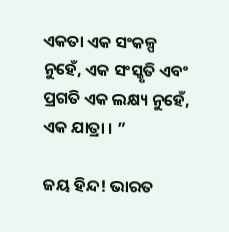ଏକତା ଏକ ସଂକଳ୍ପ ନୁହେଁ, ଏକ ସଂସ୍କୃତି ଏବଂ ପ୍ରଗତି ଏକ ଲକ୍ଷ୍ୟ ନୁହେଁ, ଏକ ଯାତ୍ରା । ”

ଜୟ ହିନ୍ଦ! ଭାରତ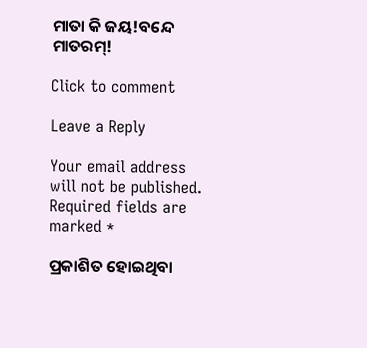ମାତା କି ଜୟ!ବନ୍ଦେ ମାତରମ୍!

Click to comment

Leave a Reply

Your email address will not be published. Required fields are marked *

ପ୍ରକାଶିତ ହୋଇଥିବା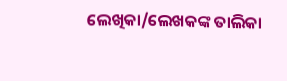ଲେଖିକା/ଲେଖକଙ୍କ ତାଲିକା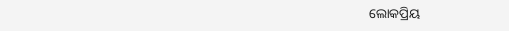ଲୋକପ୍ରିୟ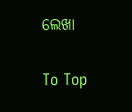ଲେଖା

To Top